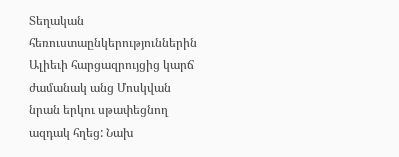Տեղական հեռուստաընկերություններին Ալիեւի հարցազրույցից կարճ ժամանակ անց Մոսկվան նրան երկու սթափեցնող ազդակ հղեց: Նախ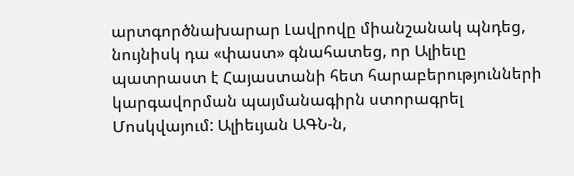արտգործնախարար Լավրովը միանշանակ պնդեց, նույնիսկ դա «փաստ» գնահատեց, որ Ալիեւը պատրաստ է Հայաստանի հետ հարաբերությունների կարգավորման պայմանագիրն ստորագրել Մոսկվայում: Ալիեւյան ԱԳՆ-ն,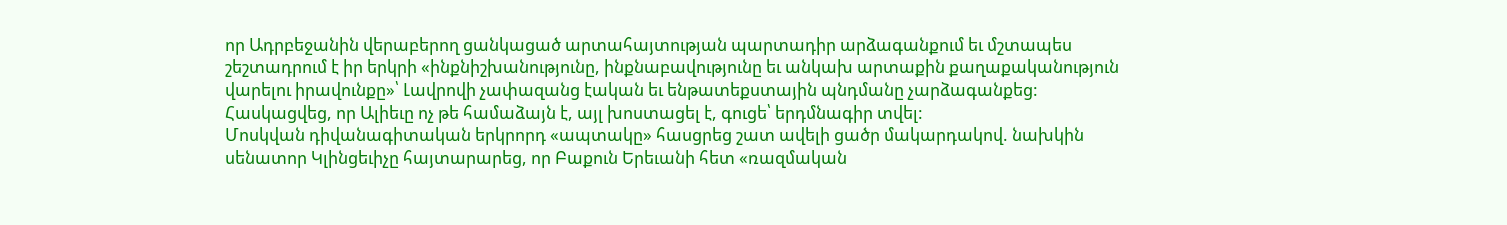որ Ադրբեջանին վերաբերող ցանկացած արտահայտության պարտադիր արձագանքում եւ մշտապես շեշտադրում է իր երկրի «ինքնիշխանությունը, ինքնաբավությունը եւ անկախ արտաքին քաղաքականություն վարելու իրավունքը»՝ Լավրովի չափազանց էական եւ ենթատեքստային պնդմանը չարձագանքեց: Հասկացվեց, որ Ալիեւը ոչ թե համաձայն է, այլ խոստացել է, գուցե՝ երդմնագիր տվել:
Մոսկվան դիվանագիտական երկրորդ «ապտակը» հասցրեց շատ ավելի ցածր մակարդակով. նախկին սենատոր Կլինցեւիչը հայտարարեց, որ Բաքուն Երեւանի հետ «ռազմական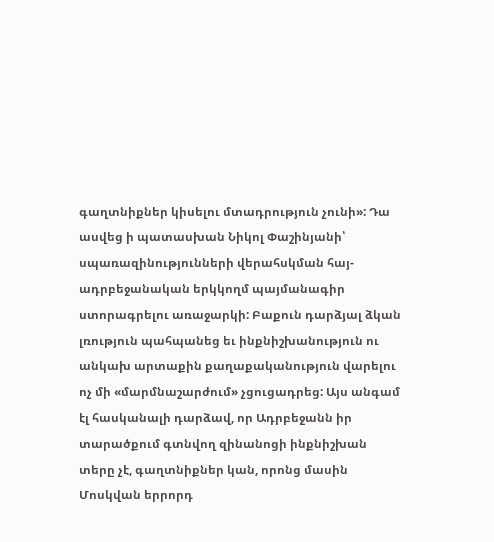գաղտնիքներ կիսելու մտադրություն չունի»: Դա ասվեց ի պատասխան Նիկոլ Փաշինյանի՝ սպառազինությունների վերահսկման հայ-ադրբեջանական երկկողմ պայմանագիր ստորագրելու առաջարկի: Բաքուն դարձյալ ձկան լռություն պահպանեց եւ ինքնիշխանություն ու անկախ արտաքին քաղաքականություն վարելու ոչ մի «մարմնաշարժում» չցուցադրեց: Այս անգամ էլ հասկանալի դարձավ, որ Ադրբեջանն իր տարածքում գտնվող զինանոցի ինքնիշխան տերը չէ, գաղտնիքներ կան, որոնց մասին Մոսկվան երրորդ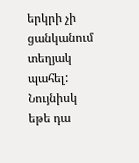երկրի չի ցանկանում տեղյակ պահել: Նույնիսկ եթե դա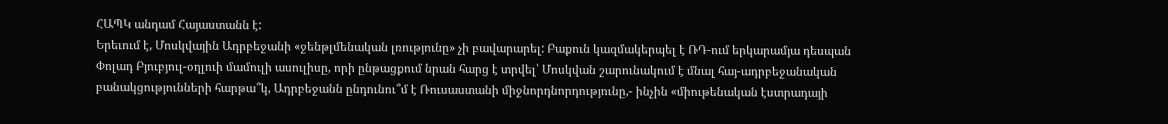ՀԱՊԿ անդամ Հայաստանն է:
Երեւում է, Մոսկվային Ադրբեջանի «ջենթլմենական լռությունը» չի բավարարել: Բաքուն կազմակերպել է ՌԴ-ում երկարամյա դեսպան Փոլադ Բյուբյուլ-օղլուի մամուլի ասուլիսը, որի ընթացքում նրան հարց է տրվել՝ Մոսկվան շարունակում է մնալ հայ-ադրբեջանական բանակցությունների հարթա՞կ, Ադրբեջանն ընդունու՞մ է Ռուսաստանի միջնորդնորդությունը,- ինչին «միութենական էստրադայի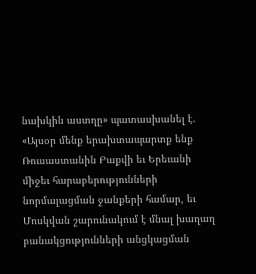նախկին աստղը» պատասխանել է. «Այսօր մենք երախտապարտք ենք Ռուսաստանին Բաքվի եւ Երեւանի միջեւ հարաբերությունների նորմալացման ջանքերի համար, եւ Մոսկվան շարունակում է մնալ խաղաղ բանակցությունների անցկացման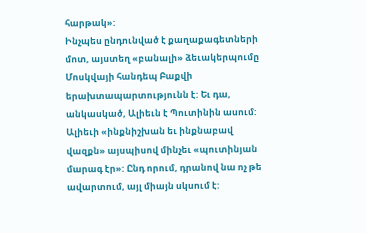հարթակ»:
Ինչպես ընդունված է քաղաքագետների մոտ, այստեղ «բանալի» ձեւակերպումը Մոսկվայի հանդեպ Բաքվի երախտապարտությունն է: Եւ դա, անկասկած, Ալիեւն է Պուտինին ասում: Ալիեւի «ինքնիշխան եւ ինքնաբավ վազքն» այսպիսով մինչեւ «պուտինյան մարագ էր»: Ընդ որում, դրանով նա ոչ թե ավարտում, այլ միայն սկսում է: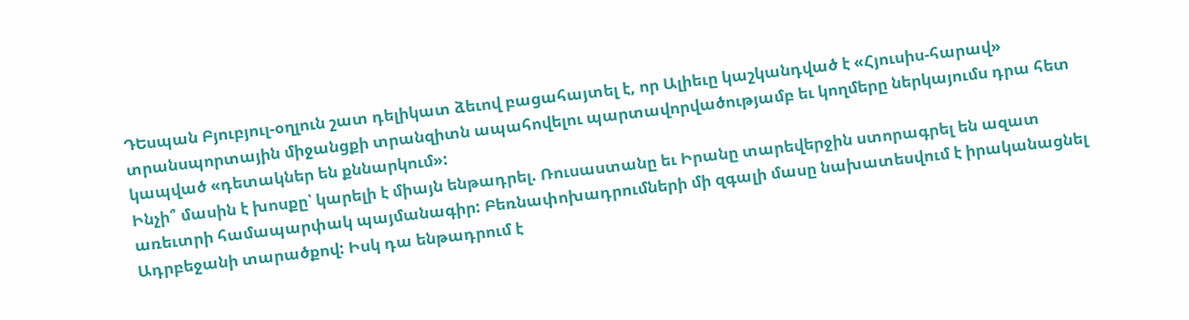ԴԵսպան Բյուբյուլ-օղլուն շատ դելիկատ ձեւով բացահայտել է, որ Ալիեւը կաշկանդված է «Հյուսիս-հարավ» տրանսպորտային միջանցքի տրանզիտն ապահովելու պարտավորվածությամբ եւ կողմերը ներկայումս դրա հետ կապված «դետակներ են քննարկում»:
Ինչի՞ մասին է խոսքը՝ կարելի է միայն ենթադրել. Ռուսաստանը եւ Իրանը տարեվերջին ստորագրել են ազատ առեւտրի համապարփակ պայմանագիր: Բեռնափոխադրումների մի զգալի մասը նախատեսվում է իրականացնել Ադրբեջանի տարածքով: Իսկ դա ենթադրում է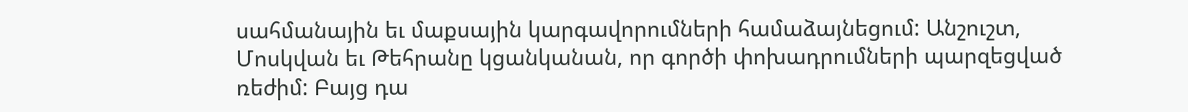սահմանային եւ մաքսային կարգավորումների համաձայնեցում: Անշուշտ, Մոսկվան եւ Թեհրանը կցանկանան, որ գործի փոխադրումների պարզեցված ռեժիմ: Բայց դա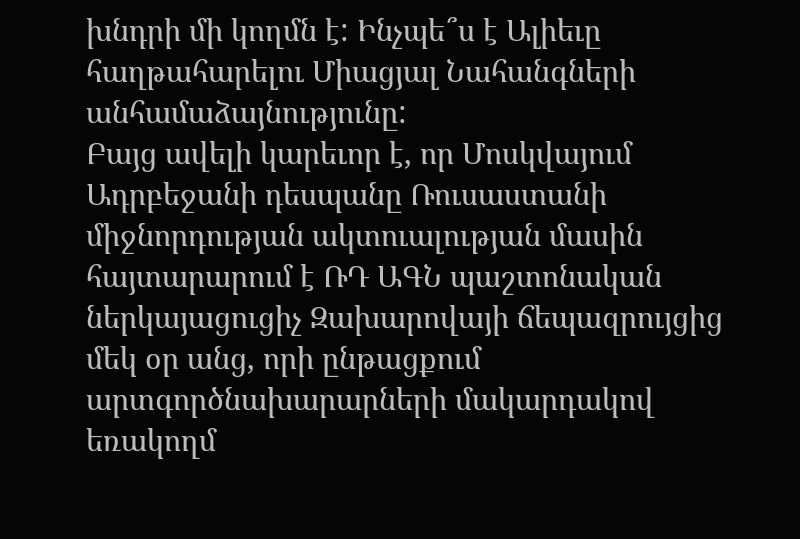խնդրի մի կողմն է: Ինչպե՞ս է Ալիեւը հաղթահարելու Միացյալ Նահանգների անհամաձայնությունը:
Բայց ավելի կարեւոր է, որ Մոսկվայում Ադրբեջանի դեսպանը Ռուսաստանի միջնորդության ակտուալության մասին հայտարարում է ՌԴ ԱԳՆ պաշտոնական ներկայացուցիչ Զախարովայի ճեպազրույցից մեկ օր անց, որի ընթացքում արտգործնախարարների մակարդակով եռակողմ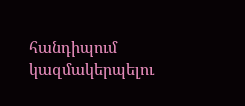հանդիպում կազմակերպելու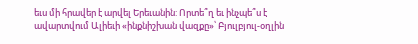եւս մի հրավեր է արվել Երեւանին: Որտե՞ղ եւ ինչպե՞ս է ավարտվում Ալիեւի «ինքնիշխան վազքը»՝ Բյուլբյուլ-օղլին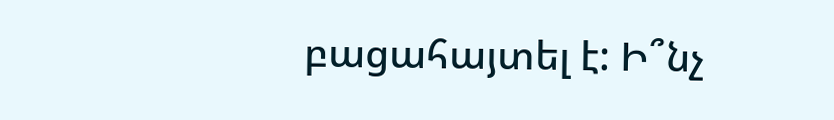բացահայտել է: Ի՞նչ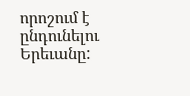որոշում է ընդունելու Երեւանը: